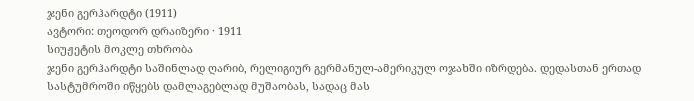ჯენი გერჰარდტი (1911)
ავტორი: თეოდორ დრაიზერი · 1911
სიუჟეტის მოკლე თხრობა
ჯენი გერჰარდტი საშინლად ღარიბ, რელიგიურ გერმანულ-ამერიკულ ოჯახში იზრდება. დედასთან ერთად სასტუმროში იწყებს დამლაგებლად მუშაობას, სადაც მას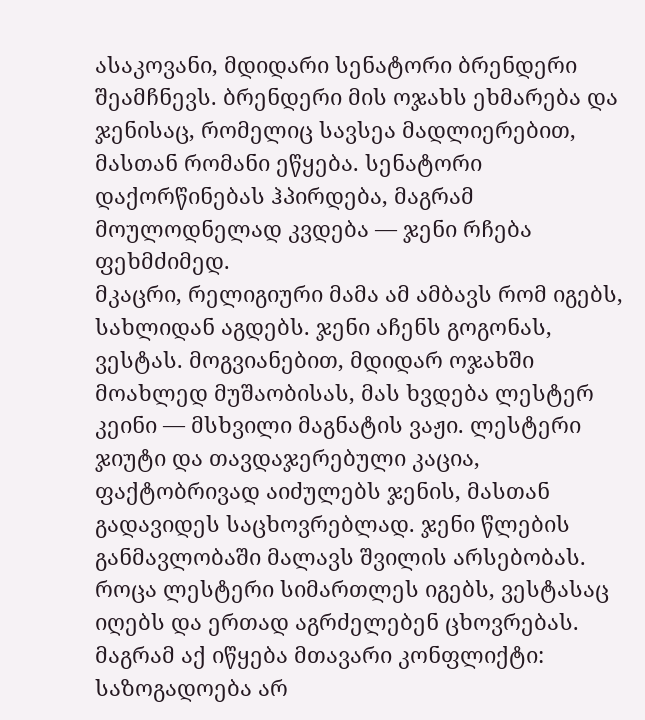ასაკოვანი, მდიდარი სენატორი ბრენდერი შეამჩნევს. ბრენდერი მის ოჯახს ეხმარება და ჯენისაც, რომელიც სავსეა მადლიერებით, მასთან რომანი ეწყება. სენატორი დაქორწინებას ჰპირდება, მაგრამ მოულოდნელად კვდება — ჯენი რჩება ფეხმძიმედ.
მკაცრი, რელიგიური მამა ამ ამბავს რომ იგებს, სახლიდან აგდებს. ჯენი აჩენს გოგონას, ვესტას. მოგვიანებით, მდიდარ ოჯახში მოახლედ მუშაობისას, მას ხვდება ლესტერ კეინი — მსხვილი მაგნატის ვაჟი. ლესტერი ჯიუტი და თავდაჯერებული კაცია, ფაქტობრივად აიძულებს ჯენის, მასთან გადავიდეს საცხოვრებლად. ჯენი წლების განმავლობაში მალავს შვილის არსებობას. როცა ლესტერი სიმართლეს იგებს, ვესტასაც იღებს და ერთად აგრძელებენ ცხოვრებას.
მაგრამ აქ იწყება მთავარი კონფლიქტი: საზოგადოება არ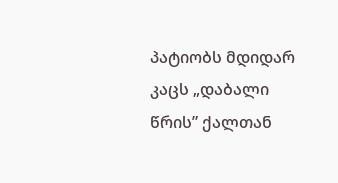პატიობს მდიდარ კაცს „დაბალი წრის” ქალთან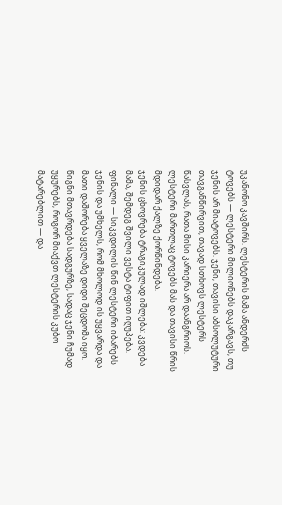უკანონო კავშირს. ლესტერის მამა ანდერძს ტოვებს — ლესტერი მილიონებს დაკარგავს, თუ ჯენის არ მიატოვებს. ჯენი, თავისი აბსოლუტური თავგანწირვით, თავად სთხოვს ლესტერს წასვლას, რათა მისი კარიერა არ დაანგრიოს. ლესტერი მართლაც ტოვებს მას და თავისი წრის მდიდარ ქალზე ქორწინდება.
ჯენის ცხოვრება ტრაგიკულად იშლება: კვდება მამა, შემდეგ შვილი ვესტა ტიფით იღუპება. ფინალი — სიკვდილის წინ ლესტერი იბარებს ჯენის და უმხელს, რომ მხოლოდ ის უყვარდა და მათი დაშორება ყველაზე დიდი შეცდომა იყო. წიგნი მთავრდება სადგურზე, სადაც ჯენი ჩუმად უყურებს, როგორ მიაქვთ ლესტერის კუბო მატარებლით — და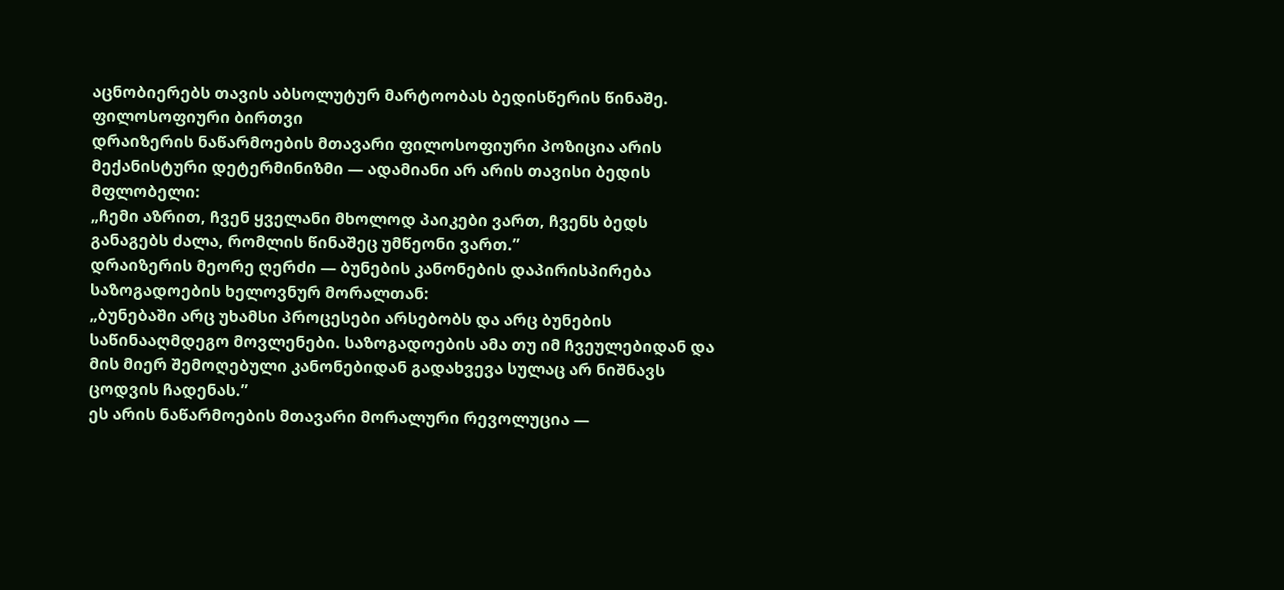აცნობიერებს თავის აბსოლუტურ მარტოობას ბედისწერის წინაშე.
ფილოსოფიური ბირთვი
დრაიზერის ნაწარმოების მთავარი ფილოსოფიური პოზიცია არის მექანისტური დეტერმინიზმი — ადამიანი არ არის თავისი ბედის მფლობელი:
„ჩემი აზრით, ჩვენ ყველანი მხოლოდ პაიკები ვართ, ჩვენს ბედს განაგებს ძალა, რომლის წინაშეც უმწეონი ვართ.”
დრაიზერის მეორე ღერძი — ბუნების კანონების დაპირისპირება საზოგადოების ხელოვნურ მორალთან:
„ბუნებაში არც უხამსი პროცესები არსებობს და არც ბუნების საწინააღმდეგო მოვლენები. საზოგადოების ამა თუ იმ ჩვეულებიდან და მის მიერ შემოღებული კანონებიდან გადახვევა სულაც არ ნიშნავს ცოდვის ჩადენას.”
ეს არის ნაწარმოების მთავარი მორალური რევოლუცია —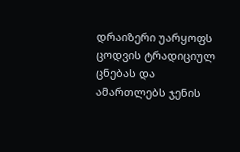დრაიზერი უარყოფს ცოდვის ტრადიციულ ცნებას და ამართლებს ჯენის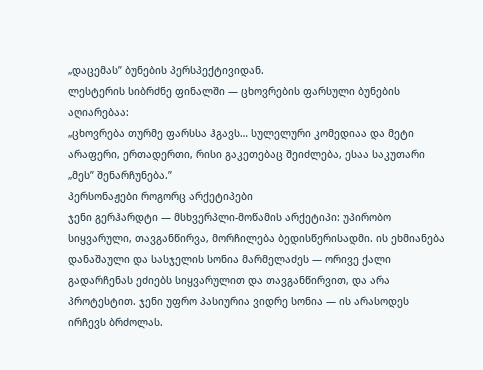„დაცემას” ბუნების პერსპექტივიდან.
ლესტერის სიბრძნე ფინალში — ცხოვრების ფარსული ბუნების აღიარებაა:
„ცხოვრება თურმე ფარსსა ჰგავს… სულელური კომედიაა და მეტი არაფერი, ერთადერთი, რისი გაკეთებაც შეიძლება, ესაა საკუთარი „მეს” შენარჩუნება.”
პერსონაჟები როგორც არქეტიპები
ჯენი გერჰარდტი — მსხვერპლი-მოწამის არქეტიპი: უპირობო სიყვარული, თავგანწირვა, მორჩილება ბედისწერისადმი. ის ეხმიანება დანაშაული და სასჯელის სონია მარმელაძეს — ორივე ქალი გადარჩენას ეძიებს სიყვარულით და თავგანწირვით, და არა პროტესტით. ჯენი უფრო პასიურია ვიდრე სონია — ის არასოდეს ირჩევს ბრძოლას.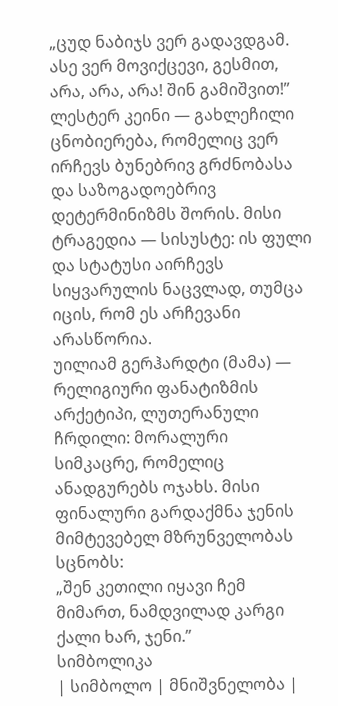„ცუდ ნაბიჯს ვერ გადავდგამ. ასე ვერ მოვიქცევი, გესმით, არა, არა, არა! შინ გამიშვით!”
ლესტერ კეინი — გახლეჩილი ცნობიერება, რომელიც ვერ ირჩევს ბუნებრივ გრძნობასა და საზოგადოებრივ დეტერმინიზმს შორის. მისი ტრაგედია — სისუსტე: ის ფული და სტატუსი აირჩევს სიყვარულის ნაცვლად, თუმცა იცის, რომ ეს არჩევანი არასწორია.
უილიამ გერჰარდტი (მამა) — რელიგიური ფანატიზმის არქეტიპი, ლუთერანული ჩრდილი: მორალური სიმკაცრე, რომელიც ანადგურებს ოჯახს. მისი ფინალური გარდაქმნა ჯენის მიმტევებელ მზრუნველობას სცნობს:
„შენ კეთილი იყავი ჩემ მიმართ, ნამდვილად კარგი ქალი ხარ, ჯენი.”
სიმბოლიკა
| სიმბოლო | მნიშვნელობა |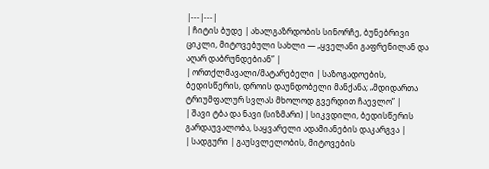|---|---|
| ჩიტის ბუდე | ახალგაზრდობის სინორჩე, ბუნებრივი ციკლი, მიტოვებული სახლი — „ყველანი გაფრენილან და აღარ დაბრუნდებიან” |
| ორთქლმავალი/მატარებელი | საზოგადოების, ბედისწერის, დროის დაუნდობელი მანქანა; „მდიდართა ტრიუმფალურ სვლას მხოლოდ გვერდით ჩაევლო” |
| შავი ტბა და ნავი (სიზმარი) | სიკვდილი, ბედისწერის გარდაუვალობა, საყვარელი ადამიანების დაკარგვა |
| სადგური | გაუსვლელობის, მიტოვების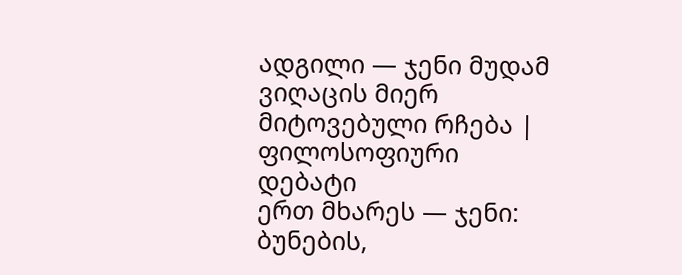ადგილი — ჯენი მუდამ ვიღაცის მიერ მიტოვებული რჩება |
ფილოსოფიური დებატი
ერთ მხარეს — ჯენი: ბუნების,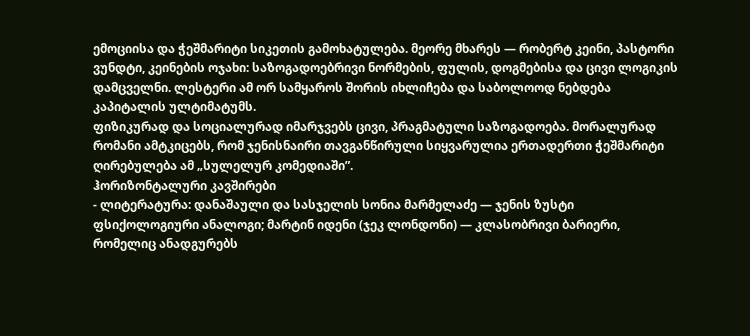ემოციისა და ჭეშმარიტი სიკეთის გამოხატულება. მეორე მხარეს — რობერტ კეინი, პასტორი ვუნდტი, კეინების ოჯახი: საზოგადოებრივი ნორმების, ფულის, დოგმებისა და ცივი ლოგიკის დამცველნი. ლესტერი ამ ორ სამყაროს შორის იხლიჩება და საბოლოოდ ნებდება კაპიტალის ულტიმატუმს.
ფიზიკურად და სოციალურად იმარჯვებს ცივი, პრაგმატული საზოგადოება. მორალურად რომანი ამტკიცებს, რომ ჯენისნაირი თავგანწირული სიყვარულია ერთადერთი ჭეშმარიტი ღირებულება ამ „სულელურ კომედიაში”.
ჰორიზონტალური კავშირები
- ლიტერატურა: დანაშაული და სასჯელის სონია მარმელაძე — ჯენის ზუსტი ფსიქოლოგიური ანალოგი; მარტინ იდენი (ჯეკ ლონდონი) — კლასობრივი ბარიერი, რომელიც ანადგურებს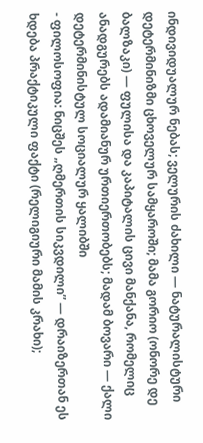ინდივიდუალურ ნებას; ველურის ძახილი — ნატურალისტური დეტერმინიზმი ცხოველურ სამყაროში; მამა გორიო (ონორე დე ბალზაკი) — ფულისა და კაპიტალის ცივი მანქანა, რომელიც ანადგურებს ადამიანურ ურთიერთობებს; მადამ ბოვარი — ქალი დეტერმინისტულ სოციალურ ყალიბში
- ფილოსოფია: ნიცშეს „ღმერთის სიკვდილი” — დრაიზერთან ეს ხდება პრაქტიკული ფაქტი (რელიგიური მამის კრახი);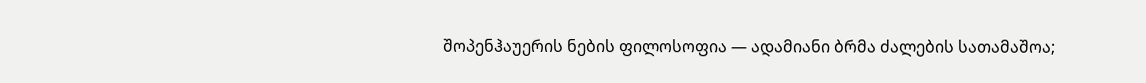შოპენჰაუერის ნების ფილოსოფია — ადამიანი ბრმა ძალების სათამაშოა;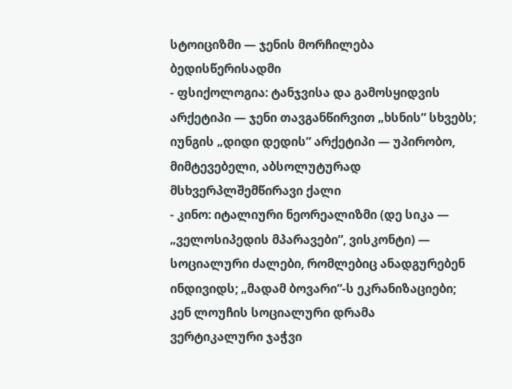სტოიციზმი — ჯენის მორჩილება ბედისწერისადმი
- ფსიქოლოგია: ტანჯვისა და გამოსყიდვის არქეტიპი — ჯენი თავგანწირვით „ხსნის” სხვებს; იუნგის „დიდი დედის” არქეტიპი — უპირობო, მიმტევებელი, აბსოლუტურად მსხვერპლშემწირავი ქალი
- კინო: იტალიური ნეორეალიზმი (დე სიკა — „ველოსიპედის მპარავები”, ვისკონტი) — სოციალური ძალები, რომლებიც ანადგურებენ ინდივიდს; „მადამ ბოვარი”-ს ეკრანიზაციები; კენ ლოუჩის სოციალური დრამა
ვერტიკალური ჯაჭვი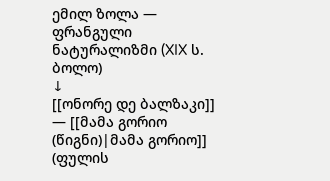ემილ ზოლა — ფრანგული ნატურალიზმი (XIX ს. ბოლო)
↓
[[ონორე დე ბალზაკი]] — [[მამა გორიო (წიგნი)|მამა გორიო]] (ფულის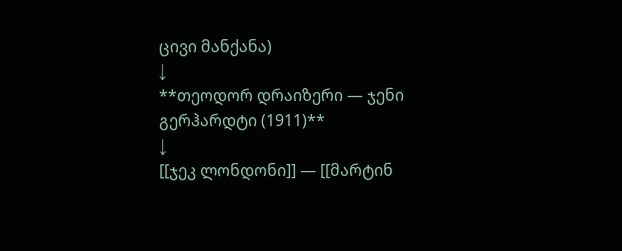ცივი მანქანა)
↓
**თეოდორ დრაიზერი — ჯენი გერჰარდტი (1911)**
↓
[[ჯეკ ლონდონი]] — [[მარტინ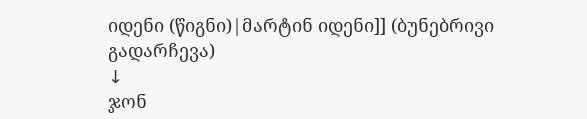იდენი (წიგნი)|მარტინ იდენი]] (ბუნებრივი გადარჩევა)
↓
ჯონ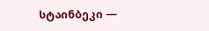სტაინბეკი —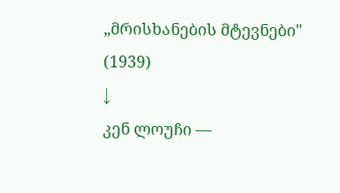„მრისხანების მტევნები" (1939)
↓
კენ ლოუჩი —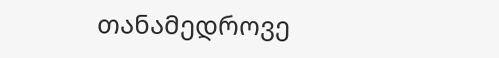თანამედროვე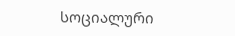სოციალური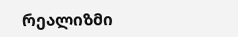რეალიზმი